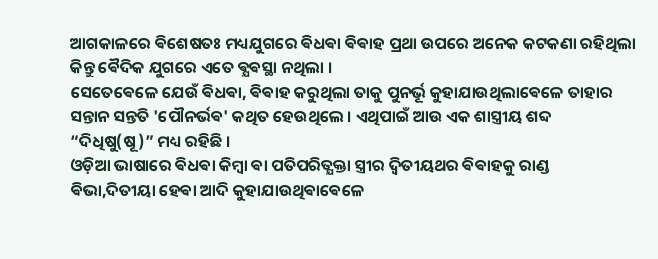ଆଗକାଳରେ ଵିଶେଷତଃ ମଧ୍ୟଯୁଗରେ ଵିଧଵା ଵିଵାହ ପ୍ରଥା ଉପରେ ଅନେକ କଟକଣା ରହିଥିଲା କିନ୍ତୁ ଵୈଦିକ ଯୁଗରେ ଏତେ ଵ୍ଯଵସ୍ଥା ନଥିଲା ।
ସେତେଵେଳେ ଯେଉଁ ଵିଧଵା, ଵିଵାହ କରୁଥିଲା ତାକୁ ପୁନର୍ଭୂ କୁହାଯାଉଥିଲାଵେଳେ ତାହାର ସନ୍ତାନ ସନ୍ତତି 'ପୌନର୍ଭଵ' କଥିତ ହେଉଥିଲେ । ଏଥିପାଇଁ ଆଉ ଏକ ଶାସ୍ତ୍ରୀୟ ଶବ୍ଦ “ଦିଧିଷୁ(ଷୂ)” ମଧ୍ୟ ରହିଛି ।
ଓଡ଼ିଆ ଭାଷାରେ ଵିଧଵା କିମ୍ବା ଵା ପତିପରିତ୍ଯକ୍ତା ସ୍ତ୍ରୀର ଦ୍ଵିତୀୟଥର ଵିଵାହକୁ ରାଣ୍ଡ ଵିଭା,ଦିତୀୟା ହେଵା ଆଦି କୁହାଯାଉଥିଵାଵେଳେ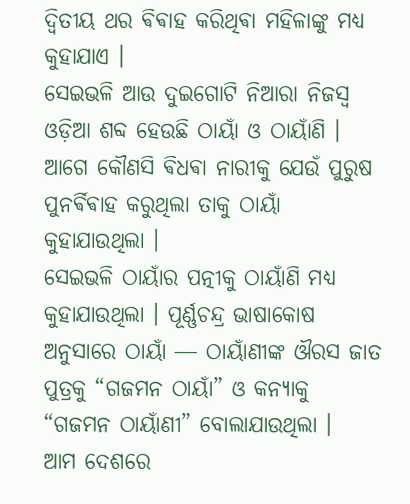ଦ୍ବିତୀୟ ଥର ଵିଵାହ କରିଥିଵା ମହିଳାଙ୍କୁ ମଧ୍ୟ କୁହାଯାଏ ।
ସେଇଭଳି ଆଉ ଦୁଇଗୋଟି ନିଆରା ନିଜସ୍ଵ ଓଡ଼ିଆ ଶବ୍ଦ ହେଉଛି ଠାୟାଁ ଓ ଠାୟାଁଣି । ଆଗେ କୌଣସି ଵିଧଵା ନାରୀକୁ ଯେଉଁ ପୁରୁଷ ପୁନର୍ଵିଵାହ କରୁଥିଲା ତାକୁ ଠାୟାଁ କୁହାଯାଉଥିଲା ।
ସେଇଭଳି ଠାୟାଁର ପତ୍ନୀକୁ ଠାୟାଁଣି ମଧ୍ୟ କୁହାଯାଉଥିଲା । ପୂର୍ଣ୍ଣଚନ୍ଦ୍ର ଭାଷାକୋଷ ଅନୁସାରେ ଠାୟାଁ ― ଠାୟାଁଣୀଙ୍କ ଔରସ ଜାତ ପୁତ୍ରକୁ “ଗଜମନ ଠାୟାଁ” ଓ କନ୍ୟାକୁ “ଗଜମନ ଠାୟାଁଣୀ” ବୋଲାଯାଉଥିଲା ।
ଆମ ଦେଶରେ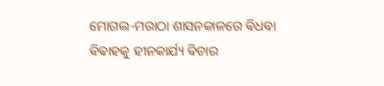ମୋଗଲ-ମରାଠା ଶାସନକାଳରେ ଵିଧଵା ଵିଵାହକୁ ହୀନକାର୍ଯ୍ୟ ଵିଚାର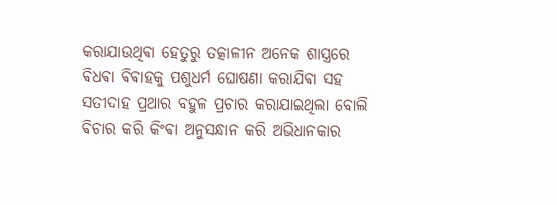କରାଯାଉଥିଵା ହେତୁରୁ ତତ୍କାଳୀନ ଅନେକ ଶାସ୍ତ୍ରରେ ଵିଧଵା ଵିଵାହକୁ ପଶୁଧର୍ମ ଘୋଷଣା କରାଯିଵା ସହ ସତୀଦାହ ପ୍ରଥାର ବହୁଳ ପ୍ରଚାର କରାଯାଇଥିଲା ବୋଲି ଵିଚାର କରି କିଂଵା ଅନୁସନ୍ଧାନ କରି ଅଭିଧାନକାର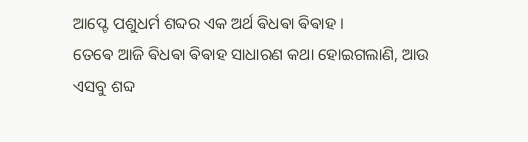ଆପ୍ଟେ ପଶୁଧର୍ମ ଶବ୍ଦର ଏକ ଅର୍ଥ ଵିଧଵା ଵିଵାହ ।
ତେଵେ ଆଜି ଵିଧଵା ଵିଵାହ ସାଧାରଣ କଥା ହୋଇଗଲାଣି, ଆଉ ଏସବୁ ଶବ୍ଦ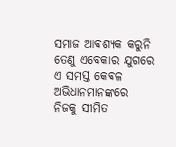ସମାଜ ଆଵଶ୍ଯକ କରୁନି ତେଣୁ ଏବେକାର ଯୁଗରେ ଏ ସମସ୍ତ କେଵଳ ଅଭିଧାନମାନଙ୍କରେ ନିଜକୁ ସୀମିତ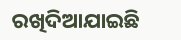ରଖିଦିଆଯାଇଛି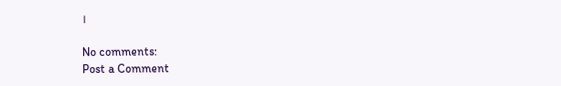।

No comments:
Post a Comment